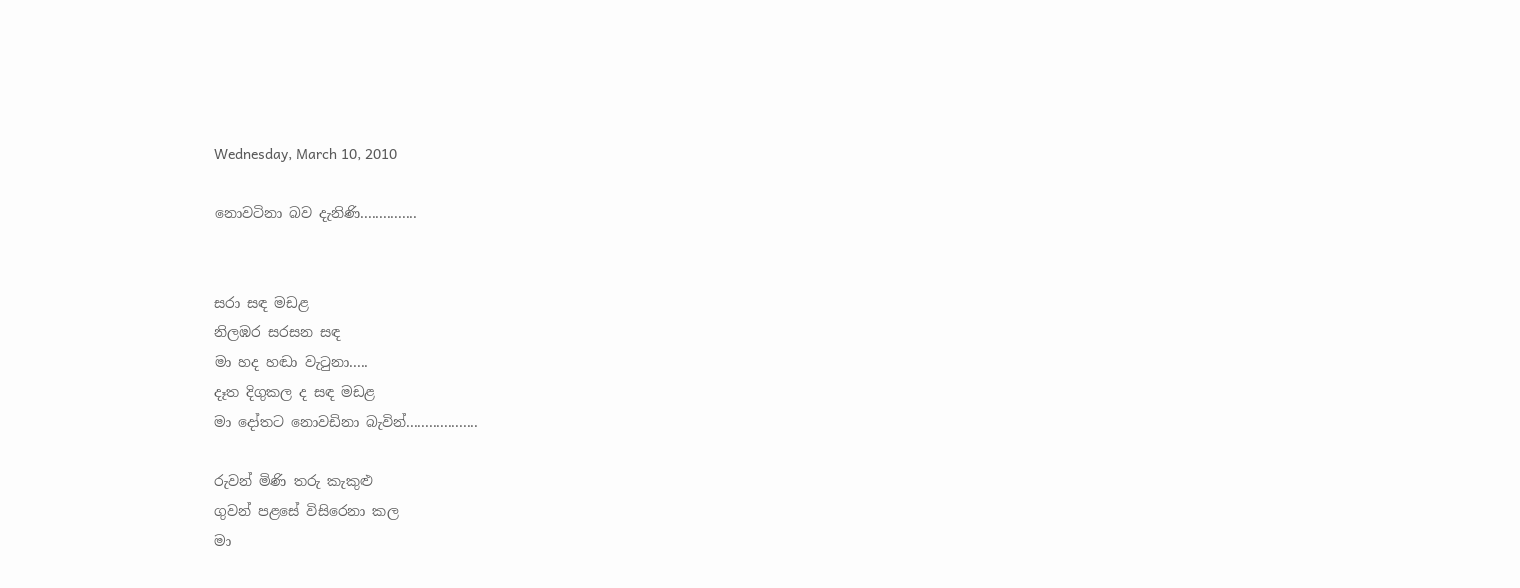Wednesday, March 10, 2010

නොවටිනා බව දැනිණි...............


සරා සඳ මඩළ
නිලඹර සරසන සඳ
මා හද හඬා වැටුනා.....
දෑත දිගුකල ද සඳ මඩළ
මා දෝතට නොවඩිනා බැවින්...................

රුවන් මිණි තරු කැකුළු
ගුවන් පළසේ විසිරෙනා කල
මා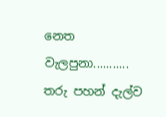නෙත වැලපුනා...........
තරු පහන් දැල්ව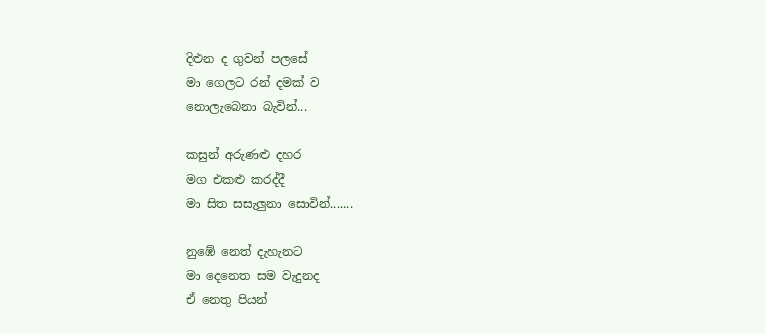දිළුන ද ගුවන් පලසේ
මා ගෙලට රන් දමක් ව
නොලැබෙනා බැවින්...

කසුන් අරුණළු දහර
මග එකළු කරද්දී
මා සිත සසැලුනා සොවින්.......

නුඹේ නෙත් දැහැනට
මා දෙනෙත සම වැදුනද
ඒ නෙතු පියන්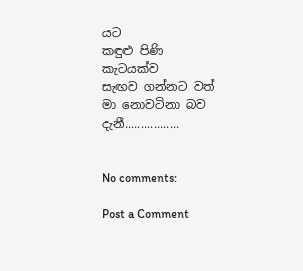යට
කඳුළු පිණි කැටයක්ව
සැඟව ගන්නට වත්
මා නොවටිනා බව දැනී.................


No comments:

Post a Comment